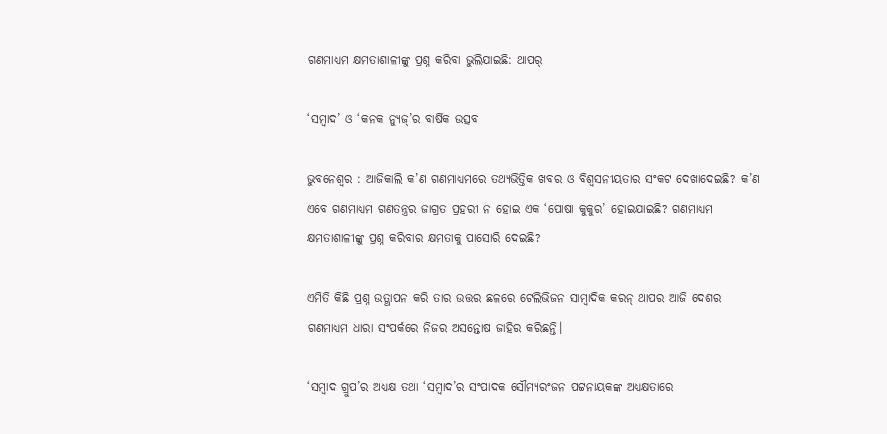ଗଣମାଧ୍ୟମ କ୍ଷମତାଶାଳୀଙ୍କୁ ପ୍ରଶ୍ନ କରିବା ଭୁଲିଯାଇଛି: ଥାପର୍

‘ସମ୍ବାଦ’ ଓ ‘କନକ ନ୍ୟୁଜ୍‌’ର ବାର୍ଷିକ ଉତ୍ସବ

ଭୁବନେଶ୍ୱର : ଆଜିକାଲି କ’ଣ ଗଣମାଧ୍ୟମରେ ତଥ୍ୟଭିତ୍ତିକ ଖବର ଓ ବିଶ୍ବସନୀୟତାର ସଂକଟ ଦେଖାଦେଇଛି? କ’ଣ ଏବେ ଗଣମାଧ୍ୟମ ଗଣତନ୍ତ୍ରର ଜାଗ୍ରତ ପ୍ରହରୀ ନ ହୋଇ ଏକ ‘ପୋଷା କୁକୁର’ ହୋଇଯାଇଛି? ଗଣମାଧ୍ୟମ କ୍ଷମତାଶାଳୀଙ୍କୁ ପ୍ରଶ୍ନ କରିବାର କ୍ଷମତାକୁ ପାସୋରି ଦେଇଛି?

ଏମିତି କିଛି ପ୍ରଶ୍ନ ଉତ୍ଥାପନ କରି ତାର ଉତ୍ତର ଛଳରେ ଟେଲିଭିଜନ ସାମ୍ବାଦିକ କରନ୍ ଥାପର ଆଜି ଦେଶର ଗଣମାଧ୍ୟମ ଧାରା ସଂପର୍କରେ ନିଜର ଅସନ୍ତୋଷ ଜାହିର କରିଛନ୍ତି।

‘ସମ୍ବାଦ ଗ୍ରୁପ’ର ଅଧ୍ୟକ୍ଷ ତଥା ‘ସମ୍ବାଦ’ର ସଂପାଦକ ସୌମ୍ୟରଂଜନ ପଟ୍ଟନାୟକଙ୍କ ଅଧ୍ୟକ୍ଷତାରେ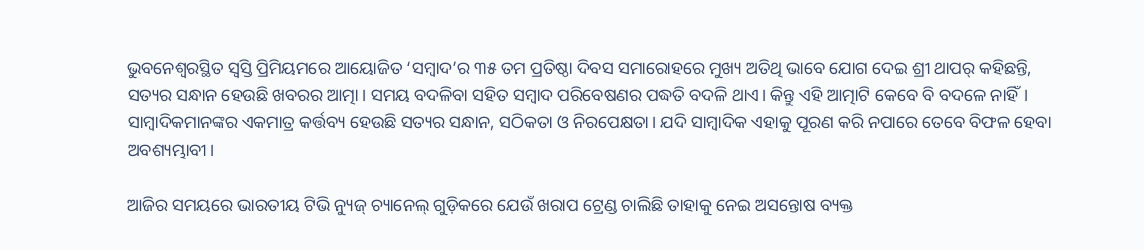ଭୁବନେଶ୍ବରସ୍ଥିତ ସ୍ବସ୍ତି ପ୍ରିମିୟମରେ ଆୟୋଜିତ ‘ସମ୍ବାଦ’ର ୩୫ ତମ ପ୍ରତିଷ୍ଠା ଦିବସ ସମାରୋହରେ ମୁଖ୍ୟ ଅତିଥି ଭାବେ ଯୋଗ ଦେଇ ଶ୍ରୀ ଥାପର୍ କହିଛନ୍ତି, ସତ୍ୟର ସନ୍ଧାନ ହେଉଛି ଖବରର ଆତ୍ମା। ସମୟ ବଦଳିବା ସହିତ ସମ୍ବାଦ ପରିବେଷଣର ପଦ୍ଧତି ବଦଳି ଥାଏ। କିନ୍ତୁ ଏହି ଆତ୍ମାଟି କେବେ ବି ବଦଳେ ନାହିଁ। ସାମ୍ବାଦିକମାନଙ୍କର ଏକମାତ୍ର କର୍ତ୍ତବ୍ୟ ହେଉଛି ସତ୍ୟର ସନ୍ଧାନ, ସଠିକତା ଓ ନିରପେକ୍ଷତା। ଯଦି ସାମ୍ବାଦିକ ଏହାକୁ ପୂରଣ କରି ନପାରେ ତେବେ ବିଫଳ ହେବା ଅବଶ୍ୟମ୍ଭାବୀ।

ଆଜିର ସମୟରେ ଭାରତୀୟ ଟିଭି ନ୍ୟୁଜ୍ ଚ୍ୟାନେଲ୍‌ ଗୁଡ଼ିକରେ ଯେଉଁ ଖରାପ ଟ୍ରେଣ୍ଡ ଚାଲିଛି ତାହାକୁ ନେଇ ଅସନ୍ତୋଷ ବ୍ୟକ୍ତ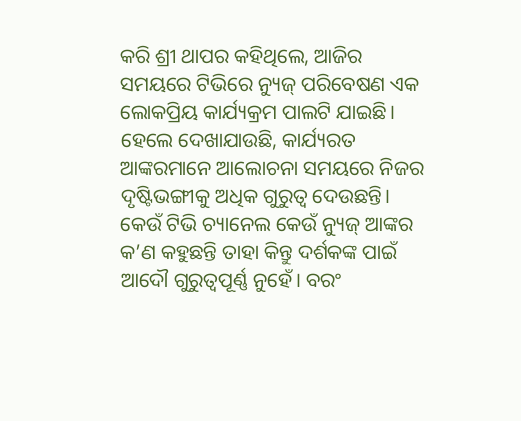କରି ଶ୍ରୀ ଥାପର କହିଥିଲେ, ଆଜିର ସମୟରେ ଟିଭିରେ ନ୍ୟୁଜ୍ ପରିବେଷଣ ଏକ ଲୋକପ୍ରିୟ କାର୍ଯ୍ୟକ୍ରମ ପାଲଟି ଯାଇଛି। ହେଲେ ଦେଖାଯାଉଛି, କାର୍ଯ୍ୟରତ ଆଙ୍କରମାନେ ଆଲୋଚନା ସମୟରେ ନିଜର ଦୃଷ୍ଟିଭଙ୍ଗୀକୁ ଅଧିକ ଗୁରୁତ୍ବ ଦେଉଛନ୍ତି। କେଉଁ ଟିଭି ଚ୍ୟାନେଲ କେଉଁ ନ୍ୟୁଜ୍ ଆଙ୍କର କ’ଣ କହୁଛନ୍ତି ତାହା କିନ୍ତୁ ଦର୍ଶକଙ୍କ ପାଇଁ ଆଦୌ ଗୁରୁତ୍ବପୂର୍ଣ୍ଣ ନୁହେଁ। ବରଂ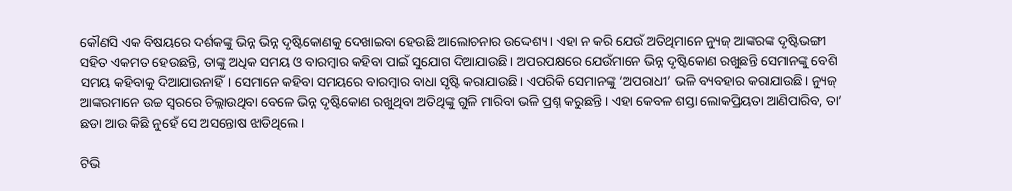କୌଣସି ଏକ ବିଷୟରେ ଦର୍ଶକଙ୍କୁ ଭିନ୍ନ ଭିନ୍ନ ଦୃଷ୍ଟିକୋଣକୁ ଦେଖାଇବା ହେଉଛି ଆଲୋଚନାର ଉଦ୍ଦେଶ୍ୟ। ଏହା ନ କରି ଯେଉଁ ଅତିଥିମାନେ ନ୍ୟୁଜ୍ ଆଙ୍କରଙ୍କ ଦୃଷ୍ଟିଭଙ୍ଗୀ ସହିତ ଏକମତ ହେଉଛନ୍ତି, ତାଙ୍କୁ ଅଧିକ ସମୟ ଓ ବାରମ୍ବାର କହିବା ପାଇଁ ସୁଯୋଗ ଦିଆଯାଉଛି। ଅପରପକ୍ଷରେ ଯେଉଁମାନେ ଭିନ୍ନ ଦୃଷ୍ଟିକୋଣ ରଖୁଛନ୍ତି ସେମାନଙ୍କୁ ବେଶି ସମୟ କହିବାକୁ ଦିଆଯାଉନାହିଁ। ସେମାନେ କହିବା ସମୟରେ ବାରମ୍ବାର ବାଧା ସୃଷ୍ଟି କରାଯାଉଛି। ଏପରିକି ସେମାନଙ୍କୁ ‘ଅପରାଧୀ’ ଭଳି ବ୍ୟବହାର କରାଯାଉଛି। ନ୍ୟୁଜ୍ ଆଙ୍କରମାନେ ଉଚ୍ଚ ସ୍ବରରେ ଚିଲ୍ଲାଉଥିବା ବେଳେ ଭିନ୍ନ ଦୃଷ୍ଟିକୋଣ ରଖୁଥିବା ଅତିଥିଙ୍କୁ ଗୁଳି ମାରିବା ଭଳି ପ୍ରଶ୍ନ କରୁଛନ୍ତି। ଏହା କେବଳ ଶସ୍ତା ଲୋକପ୍ରିୟତା ଆଣିପାରିବ, ତା’ ଛଡା ଆଉ କିଛି ନୁହେଁ ସେ ଅସନ୍ତୋଷ ଝାଡିଥିଲେ।

ଟିଭି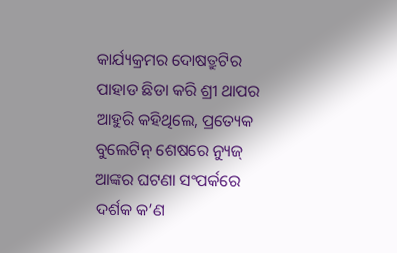କାର୍ଯ୍ୟକ୍ରମର ଦୋଷତ୍ରୁଟିର ପାହାଡ ଛିଡା କରି ଶ୍ରୀ ଥାପର ଆହୁରି କହିଥିଲେ, ପ୍ରତ୍ୟେକ ବୁଲେଟିନ୍ ଶେଷରେ ନ୍ୟୁଜ୍ ଆଙ୍କର ଘଟଣା ସଂପର୍କରେ ଦର୍ଶକ କ’ଣ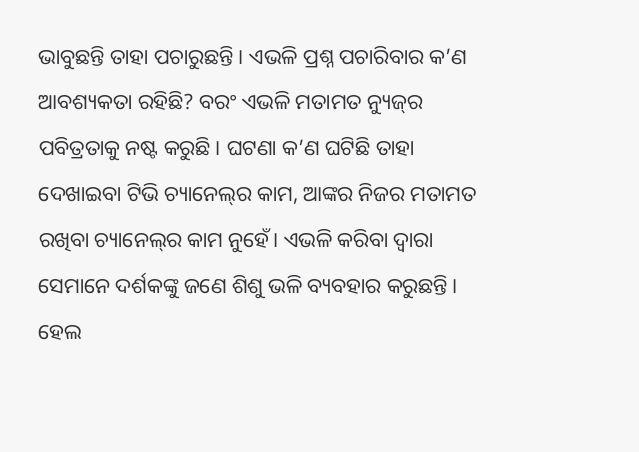ଭାବୁଛନ୍ତି ତାହା ପଚାରୁଛନ୍ତି। ଏଭଳି ପ୍ରଶ୍ନ ପଚାରିବାର କ’ଣ ଆବଶ୍ୟକତା ରହିଛି? ବରଂ ଏଭଳି ମତାମତ ନ୍ୟୁଜ୍‌ର ପବିତ୍ରତାକୁ ନଷ୍ଟ କରୁଛି। ଘଟଣା କ’ଣ ଘଟିଛି ତାହା ଦେଖାଇବା ଟିଭି ଚ୍ୟାନେଲ୍‌ର କାମ, ଆଙ୍କର ନିଜର ମତାମତ ରଖିବା ଚ୍ୟାନେଲ୍‌ର କାମ ନୁହେଁ। ଏଭଳି କରିବା ଦ୍ବାରା ସେମାନେ ଦର୍ଶକଙ୍କୁ ଜଣେ ଶିଶୁ ଭଳି ବ୍ୟବହାର କରୁଛନ୍ତି। ହେଲ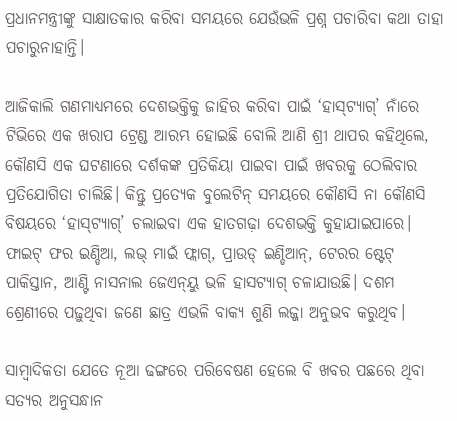ପ୍ରଧାନମନ୍ତ୍ରୀଙ୍କୁ ସାକ୍ଷାତକାର କରିବା ସମୟରେ ଯେଉଁଭଳି ପ୍ରଶ୍ନ ପଚାରିବା କଥା ତାହା ପଚାରୁନାହାନ୍ତି।

ଆଜିକାଲି ଗଣମାଧ୍ୟମରେ ଦେଶଭକ୍ତିକୁ ଜାହିର କରିବା ପାଇଁ ‘ହାସ୍‌ଟ୍ୟାଗ୍’ ନାଁରେ ଟିଭିରେ ଏକ ଖରାପ ଟ୍ରେଣ୍ଡ ଆରମ୍ଭ ହୋଇଛି ବୋଲି ଆଣି ଶ୍ରୀ ଥାପର କହିଥିଲେ, କୌଣସି ଏକ ଘଟଣାରେ ଦର୍ଶକଙ୍କ ପ୍ରତିକିୟା ପାଇବା ପାଇଁ ଖବରକୁ ଠେଲିବାର ପ୍ରତିଯୋଗିତା ଚାଲିଛି। କିନ୍ତୁ ପ୍ରତ୍ୟେକ ବୁଲେଟିନ୍ ସମୟରେ କୌଣସି ନା କୌଣସି ବିଷୟରେ ‘ହାସ୍‌ଟ୍ୟାଗ୍‌’ ଚଲାଇବା ଏକ ହାତଗଢ଼ା ଦେଶଭକ୍ତି କୁହାଯାଇପାରେ। ଫାଇଟ୍ ଫର ଇଣ୍ଡିଆ, ଲଭ୍ ମାଇଁ ଫ୍ଲାଗ୍, ପ୍ରାଉଡ୍ ଇଣ୍ଡିଆନ୍, ଟେରର ଷ୍ଟେଟ୍ ପାକିସ୍ତାନ, ଆଣ୍ଟି ନାସନାଲ ଜେଏନ୍‌ୟୁ ଭଳି ହାସଟ୍ୟାଗ୍ ଚଳାଯାଉଛି। ଦଶମ ଶ୍ରେଣୀରେ ପଢ଼ୁଥିବା ଜଣେ ଛାତ୍ର ଏଭଳି ବାକ୍ୟ ଶୁଣି ଲଜ୍ଜା ଅନୁଭବ କରୁଥିବ।

ସାମ୍ବାଦିକତା ଯେତେ ନୂଆ ଢଙ୍ଗରେ ପରିବେଷଣ ହେଲେ ବି ଖବର ପଛରେ ଥିବା ସତ୍ୟର ଅନୁସନ୍ଧାନ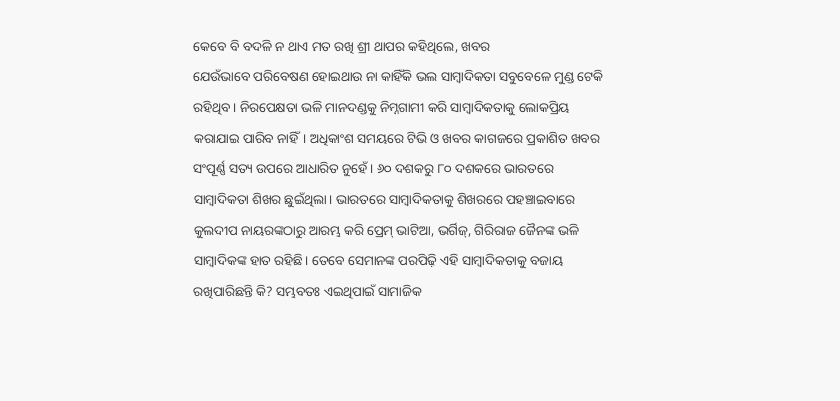କେବେ ବି ବଦଳି ନ ଥାଏ ମତ ରଖି ଶ୍ରୀ ଥାପର କହିଥିଲେ, ଖବର ଯେଉଁଭାବେ ‌ପରିବେଷଣ ହୋଇଥାଉ ନା କାହିଁକି ଭଲ ସାମ୍ବାଦିକତା ସବୁବେଳେ ମୁଣ୍ଡ ଟେକି ରହିଥିବ। ନିରପେକ୍ଷତା ଭଳି ମାନଦଣ୍ଡକୁ ନିମ୍ନଗାମୀ କରି ସାମ୍ବାଦିକତାକୁ ଲୋକପ୍ରିୟ କରାଯାଇ ପାରିବ ନାହିଁ। ଅଧିକାଂଶ ସମୟରେ ଟିଭି ଓ ଖବର କାଗଜରେ ପ୍ରକାଶିତ ଖବର ସଂପୂର୍ଣ୍ଣ ସତ୍ୟ ଉପରେ ଆଧାରିତ ନୁହେଁ। ୬୦ ଦଶକରୁ ୮୦ ଦଶକରେ ଭାରତରେ ସାମ୍ବାଦିକତା ଶିଖର ଛୁଇଁଥିଲା। ଭାରତରେ ସାମ୍ବାଦିକତାକୁ ଶିଖରରେ ପହଞ୍ଚାଇବାରେ କୁଲଦୀପ ନାୟରଙ୍କଠାରୁ ଆରମ୍ଭ କରି ‌ପ୍ରେମ୍ ଭାଟିଆ, ଭର୍ଗିଜ୍, ଗିରିରାଜ ଜୈନଙ୍କ ଭଳି ସାମ୍ବାଦିକଙ୍କ ହାତ ରହିଛି। ତେବେ ସେମାନଙ୍କ ପରପିଢ଼ି ଏହି ସାମ୍ବାଦିକତାକୁ ବଜାୟ ରଖିପାରିଛନ୍ତି କି? ସମ୍ଭବତଃ ଏଇଥିପାଇଁ ସାମାଜିକ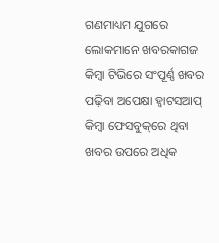ଗଣମାଧ୍ୟମ ଯୁଗରେ ଲୋକମାନେ ‌ଖବରକାଗଜ କିମ୍ବା ଟିଭିରେ ସଂପୂର୍ଣ୍ଣ ଖବର ପଢ଼ିବା ଅପେକ୍ଷା ହ୍ବାଟସଆପ୍ କିମ୍ବା ଫେସବୁକ୍‌ରେ ଥିବା ଖବର ଉପରେ ଅଧିକ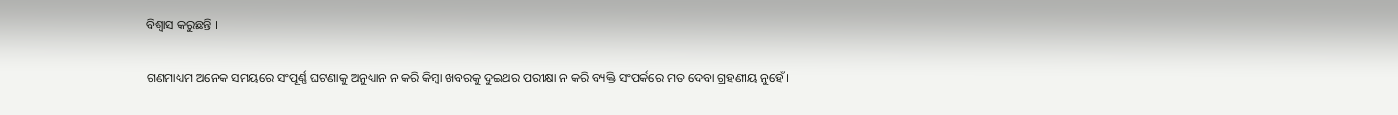ବିଶ୍ବାସ କରୁଛନ୍ତି ।

ଗଣମାଧ୍ୟମ ଅନେକ ସମୟରେ ସଂପୂର୍ଣ୍ଣ ଘଟଣାକୁ ଅନୁଧ୍ୟାନ ନ କରି କିମ୍ବା ଖବରକୁ ଦୁଇଥର ପରୀକ୍ଷା ନ କରି ବ୍ୟକ୍ତି ସଂପର୍କରେ ମତ ଦେବା ଗ୍ରହଣୀୟ ନୁହେଁ।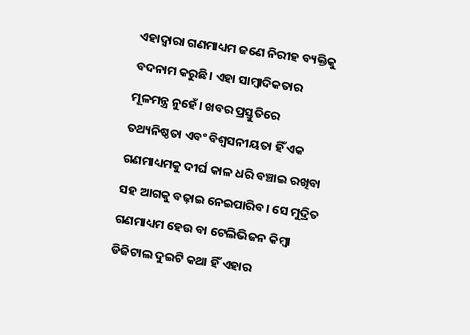ଏହାଦ୍ବାରା ଗଣମାଧ୍ୟମ ଜଣେ ନିରୀହ ବ୍ୟକ୍ତିକୁ ବଦନାମ କରୁଛି। ଏହା ସାମ୍ବାଦିକତାର ମୂଳମନ୍ତ୍ର ନୁହେଁ। ଖବର ପ୍ରସ୍ତୁତିରେ ତଥ୍ୟନିଷ୍ଠତା ଏବଂ ବିଶ୍ୱସନୀୟତା ହିଁ ଏକ ଗଣମାଧ୍ୟମକୁ ଦୀର୍ଘ କାଳ ଧରି ବଞ୍ଚାଇ ରଖିବା ସହ ଆଗକୁ ବଢ଼ାଇ ନେଇପାରିବ। ସେ ମୁଦ୍ରିତ ଗଣମାଧ୍ୟମ ହେଉ ବା ଟେଲିଭିଜନ କିମ୍ବା ଡିଜିଟାଲ ଦୁଇଟି କଥା ହିଁ ଏହାର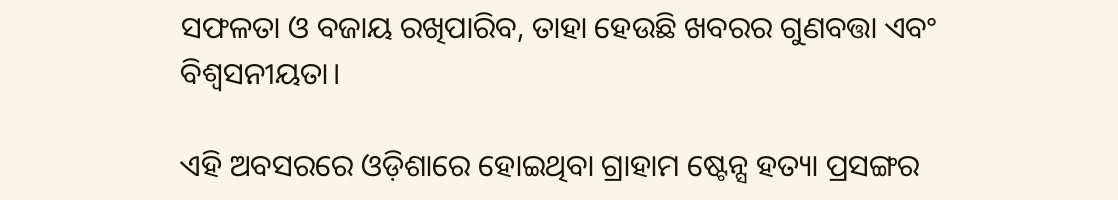ସଫଳତା ଓ ବଜାୟ ରଖିପାରିବ, ତାହା ହେଉଛି ଖବରର ଗୁଣବତ୍ତା ଏବଂ ବିଶ୍ୱସନୀୟତା।

ଏହି ଅବସରରେ ଓଡ଼ିଶାରେ ହୋଇଥିବା ଗ୍ରାହାମ ଷ୍ଟେନ୍ସ ହତ୍ୟା ପ୍ରସଙ୍ଗର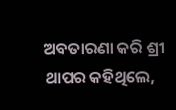ଅବତାରଣା କରି ଶ୍ରୀ ଥାପର କହିଥିଲେ,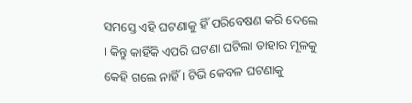ସମସ୍ତେ ଏହି ଘଟଣାକୁ ହିଁ ପରିବେଷଣ କରି ଦେଲେ । କିନ୍ତୁ କାହିଁକି ଏପରି ଘଟଣା ଘଟିଲା ତାହାର ମୂଳକୁ କେହି ଗଲେ ନାହିଁ । ଟିଭି କେବଳ ଘଟଣାକୁ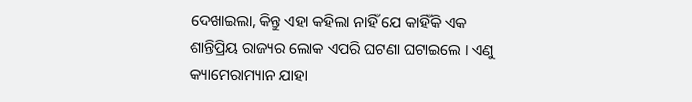ଦେଖାଇଲା, କିନ୍ତୁ ଏହା କହିଲା ନାହିଁ ଯେ କାହିଁକି ଏକ ଶାନ୍ତିପ୍ରିୟ ରାଜ୍ୟର ଲୋକ ଏପରି ଘଟଣା ଘଟାଇଲେ । ଏଣୁ କ୍ୟାମେରାମ୍ୟାନ ଯାହା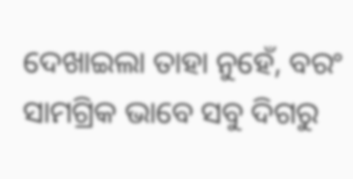ଦେଖାଇଲା ତାହା ନୁହେଁ, ବରଂ ସାମଗ୍ରିକ ଭାବେ ସବୁ ଦିଗରୁ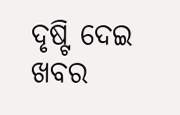ଦୃଷ୍ଟି ଦେଇ ଖବର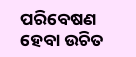ପରିବେଷଣ ହେବା ଉଚିତ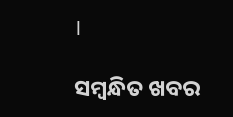।

ସମ୍ବନ୍ଧିତ ଖବର